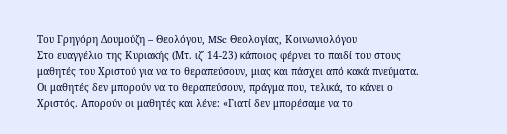Του Γρηγόρη Δουμούζη – Θεολόγου, MSc Θεολογίας, Κοινωνιολόγου
Στο ευαγγέλιο της Κυριακής (Μτ. ιζ΄ 14-23) κάποιος φέρνει το παιδί του στους μαθητές του Χριστού για να το θεραπεύσουν, μιας και πάσχει από κακά πνεύματα. Οι μαθητές δεν μπορούν να το θεραπεύσουν, πράγμα που, τελικά, το κάνει ο Χριστός. Απορούν οι μαθητές και λένε: «Γιατί δεν μπορέσαμε να το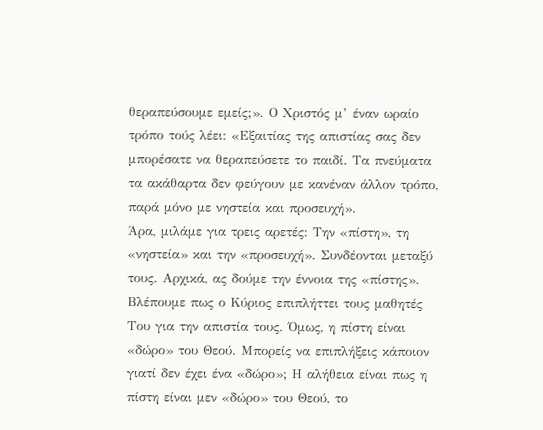θεραπεύσουμε εμείς;». Ο Χριστός μ’ έναν ωραίο τρόπο τούς λέει: «Εξαιτίας της απιστίας σας δεν μπορέσατε να θεραπεύσετε το παιδί. Τα πνεύματα τα ακάθαρτα δεν φεύγουν με κανέναν άλλον τρόπο, παρά μόνο με νηστεία και προσευχή».
Άρα, μιλάμε για τρεις αρετές: Την «πίστη», τη «νηστεία» και την «προσευχή». Συνδέονται μεταξύ τους. Αρχικά, ας δούμε την έννοια της «πίστης». Βλέπουμε πως ο Κύριος επιπλήττει τους μαθητές Του για την απιστία τους. Όμως, η πίστη είναι «δώρο» του Θεού. Μπορείς να επιπλήξεις κάποιον γιατί δεν έχει ένα «δώρο»; Η αλήθεια είναι πως η πίστη είναι μεν «δώρο» του Θεού, το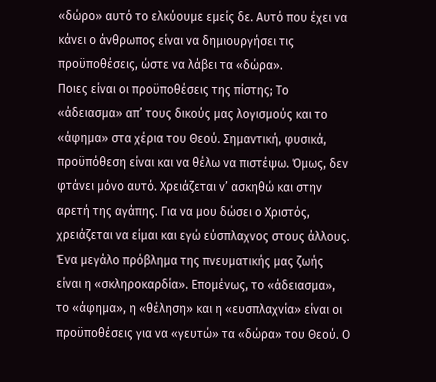«δώρο» αυτό το ελκύουμε εμείς δε. Αυτό που έχει να κάνει ο άνθρωπος είναι να δημιουργήσει τις προϋποθέσεις, ώστε να λάβει τα «δώρα».
Ποιες είναι οι προϋποθέσεις της πίστης; Το «άδειασμα» απ’ τους δικούς μας λογισμούς και το «άφημα» στα χέρια του Θεού. Σημαντική, φυσικά, προϋπόθεση είναι και να θέλω να πιστέψω. Όμως, δεν φτάνει μόνο αυτό. Χρειάζεται ν’ ασκηθώ και στην αρετή της αγάπης. Για να μου δώσει ο Χριστός, χρειάζεται να είμαι και εγώ εύσπλαχνος στους άλλους. Ένα μεγάλο πρόβλημα της πνευματικής μας ζωής είναι η «σκληροκαρδία». Επομένως, το «άδειασμα», το «άφημα», η «θέληση» και η «ευσπλαχνία» είναι οι προϋποθέσεις για να «γευτώ» τα «δώρα» του Θεού. Ο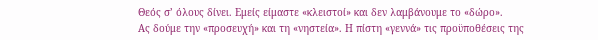Θεός σ’ όλους δίνει. Εμείς είμαστε «κλειστοί» και δεν λαμβάνουμε το «δώρο».
Ας δούμε την «προσευχή» και τη «νηστεία». Η πίστη «γεννά» τις προϋποθέσεις της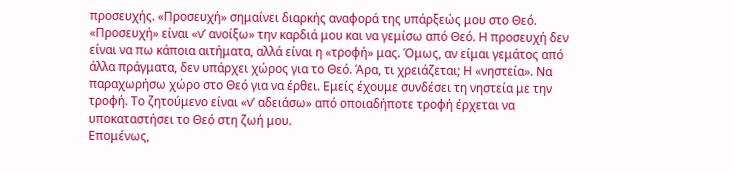προσευχής. «Προσευχή» σημαίνει διαρκής αναφορά της υπάρξεώς μου στο Θεό. «Προσευχή» είναι «ν’ ανοίξω» την καρδιά μου και να γεμίσω από Θεό. Η προσευχή δεν είναι να πω κάποια αιτήματα, αλλά είναι η «τροφή» μας. Όμως, αν είμαι γεμάτος από άλλα πράγματα, δεν υπάρχει χώρος για το Θεό. Άρα, τι χρειάζεται; Η «νηστεία». Να παραχωρήσω χώρο στο Θεό για να έρθει. Εμείς έχουμε συνδέσει τη νηστεία με την τροφή. Το ζητούμενο είναι «ν’ αδειάσω» από οποιαδήποτε τροφή έρχεται να υποκαταστήσει το Θεό στη ζωή μου.
Επομένως,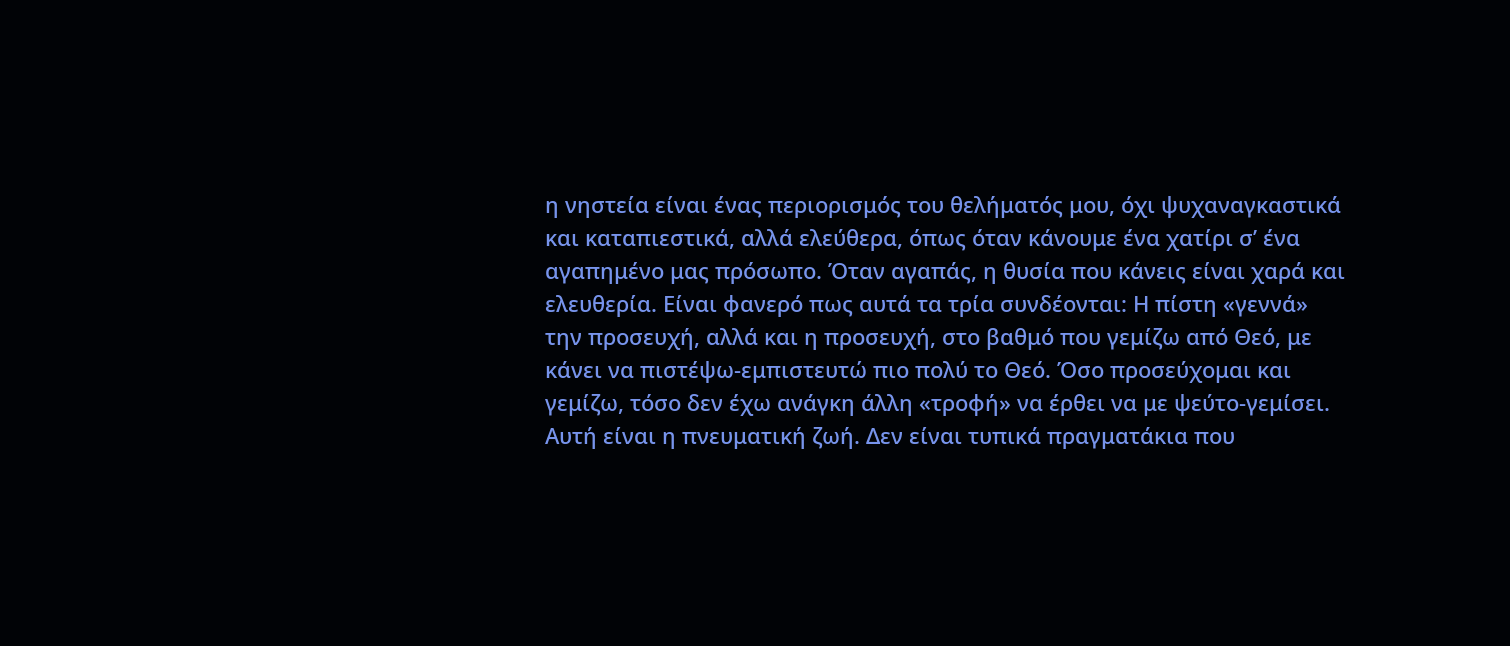η νηστεία είναι ένας περιορισμός του θελήματός μου, όχι ψυχαναγκαστικά και καταπιεστικά, αλλά ελεύθερα, όπως όταν κάνουμε ένα χατίρι σ’ ένα αγαπημένο μας πρόσωπο. Όταν αγαπάς, η θυσία που κάνεις είναι χαρά και ελευθερία. Είναι φανερό πως αυτά τα τρία συνδέονται: Η πίστη «γεννά» την προσευχή, αλλά και η προσευχή, στο βαθμό που γεμίζω από Θεό, με κάνει να πιστέψω-εμπιστευτώ πιο πολύ το Θεό. Όσο προσεύχομαι και γεμίζω, τόσο δεν έχω ανάγκη άλλη «τροφή» να έρθει να με ψεύτο-γεμίσει. Αυτή είναι η πνευματική ζωή. Δεν είναι τυπικά πραγματάκια που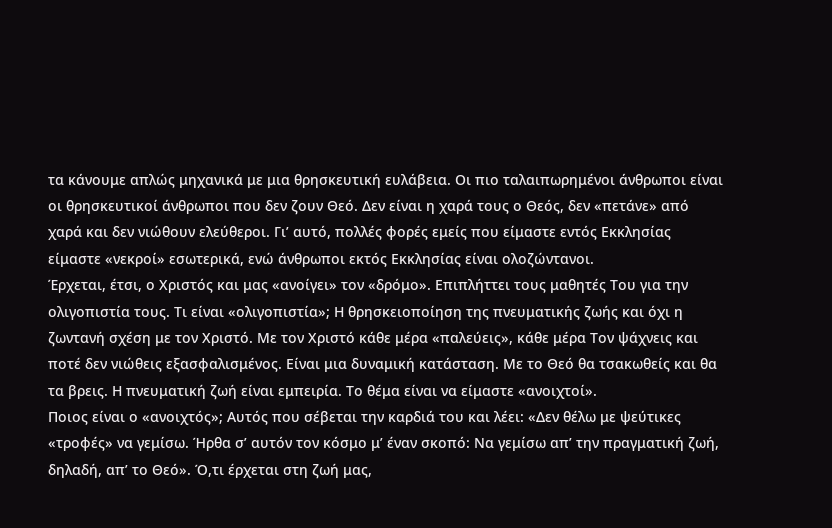τα κάνουμε απλώς μηχανικά με μια θρησκευτική ευλάβεια. Οι πιο ταλαιπωρημένοι άνθρωποι είναι οι θρησκευτικοί άνθρωποι που δεν ζουν Θεό. Δεν είναι η χαρά τους ο Θεός, δεν «πετάνε» από χαρά και δεν νιώθουν ελεύθεροι. Γι’ αυτό, πολλές φορές εμείς που είμαστε εντός Εκκλησίας είμαστε «νεκροί» εσωτερικά, ενώ άνθρωποι εκτός Εκκλησίας είναι ολοζώντανοι.
Έρχεται, έτσι, ο Χριστός και μας «ανοίγει» τον «δρόμο». Επιπλήττει τους μαθητές Του για την ολιγοπιστία τους. Τι είναι «ολιγοπιστία»; Η θρησκειοποίηση της πνευματικής ζωής και όχι η ζωντανή σχέση με τον Χριστό. Με τον Χριστό κάθε μέρα «παλεύεις», κάθε μέρα Τον ψάχνεις και ποτέ δεν νιώθεις εξασφαλισμένος. Είναι μια δυναμική κατάσταση. Με το Θεό θα τσακωθείς και θα τα βρεις. Η πνευματική ζωή είναι εμπειρία. Το θέμα είναι να είμαστε «ανοιχτοί».
Ποιος είναι ο «ανοιχτός»; Αυτός που σέβεται την καρδιά του και λέει: «Δεν θέλω με ψεύτικες «τροφές» να γεμίσω. Ήρθα σ’ αυτόν τον κόσμο μ’ έναν σκοπό: Να γεμίσω απ’ την πραγματική ζωή, δηλαδή, απ’ το Θεό». Ό,τι έρχεται στη ζωή μας,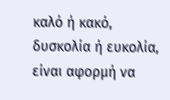καλό ή κακό, δυσκολία ή ευκολία, είναι αφορμή να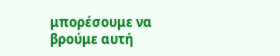μπορέσουμε να βρούμε αυτή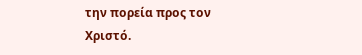την πορεία προς τον Χριστό.